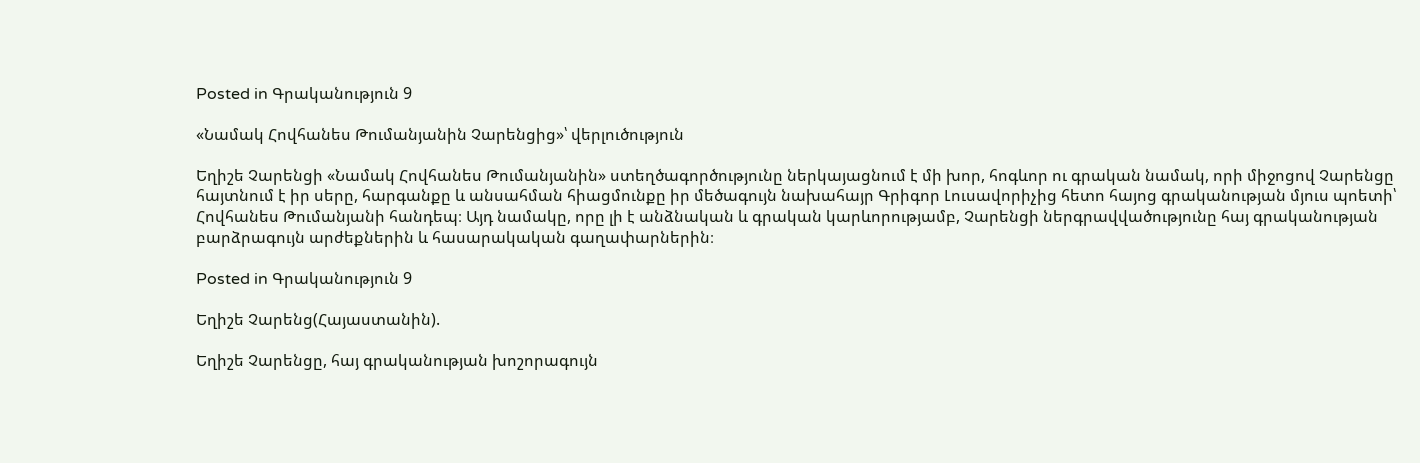Posted in Գրականություն 9

«Նամակ Հովհանես Թումանյանին Չարենցից»՝ վերլուծություն

Եղիշե Չարենցի «Նամակ Հովհանես Թումանյանին» ստեղծագործությունը ներկայացնում է մի խոր, հոգևոր ու գրական նամակ, որի միջոցով Չարենցը հայտնում է իր սերը, հարգանքը և անսահման հիացմունքը իր մեծագույն նախահայր Գրիգոր Լուսավորիչից հետո հայոց գրականության մյուս պոետի՝ Հովհանես Թումանյանի հանդեպ։ Այդ նամակը, որը լի է անձնական և գրական կարևորությամբ, Չարենցի ներգրավվածությունը հայ գրականության բարձրագույն արժեքներին և հասարակական գաղափարներին։

Posted in Գրականություն 9

Եղիշե Չարենց(Հայաստանին).

Եղիշե Չարենցը, հայ գրականության խոշորագույն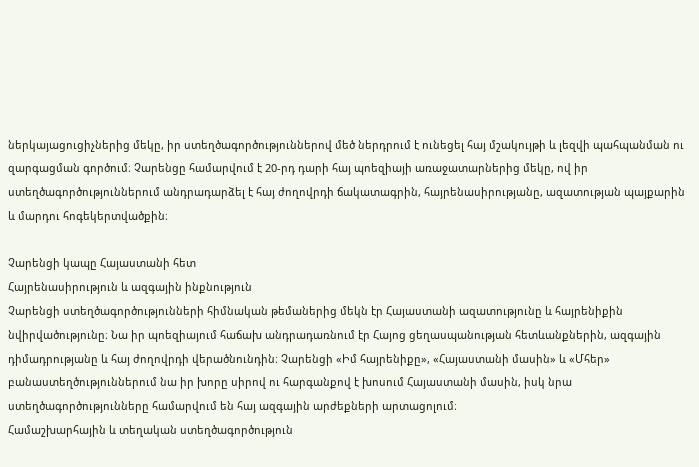ներկայացուցիչներից մեկը, իր ստեղծագործություններով մեծ ներդրում է ունեցել հայ մշակույթի և լեզվի պահպանման ու զարգացման գործում։ Չարենցը համարվում է 20-րդ դարի հայ պոեզիայի առաջատարներից մեկը, ով իր ստեղծագործություններում անդրադարձել է հայ ժողովրդի ճակատագրին, հայրենասիրությանը, ազատության պայքարին և մարդու հոգեկերտվածքին։

Չարենցի կապը Հայաստանի հետ
Հայրենասիրություն և ազգային ինքնություն
Չարենցի ստեղծագործությունների հիմնական թեմաներից մեկն էր Հայաստանի ազատությունը և հայրենիքին նվիրվածությունը։ Նա իր պոեզիայում հաճախ անդրադառնում էր Հայոց ցեղասպանության հետևանքներին, ազգային դիմադրությանը և հայ ժողովրդի վերածնունդին։ Չարենցի «Իմ հայրենիքը», «Հայաստանի մասին» և «Մհեր» բանաստեղծություններում նա իր խորը սիրով ու հարգանքով է խոսում Հայաստանի մասին, իսկ նրա ստեղծագործությունները համարվում են հայ ազգային արժեքների արտացոլում։
Համաշխարհային և տեղական ստեղծագործություն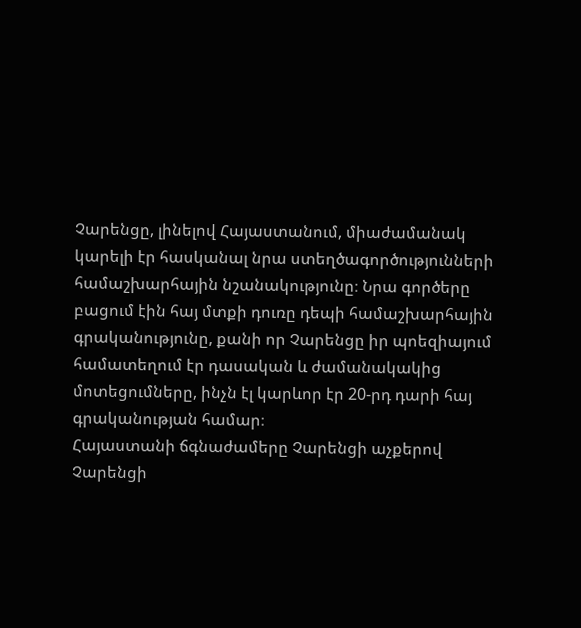Չարենցը, լինելով Հայաստանում, միաժամանակ կարելի էր հասկանալ նրա ստեղծագործությունների համաշխարհային նշանակությունը։ Նրա գործերը բացում էին հայ մտքի դուռը դեպի համաշխարհային գրականությունը, քանի որ Չարենցը իր պոեզիայում համատեղում էր դասական և ժամանակակից մոտեցումները, ինչն էլ կարևոր էր 20-րդ դարի հայ գրականության համար։
Հայաստանի ճգնաժամերը Չարենցի աչքերով
Չարենցի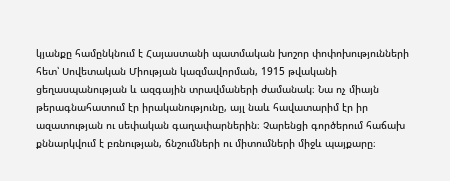կյանքը համընկնում է Հայաստանի պատմական խոշոր փոփոխությունների հետ՝ Սովետական Միության կազմավորման, 1915 թվականի ցեղասպանության և ազգային տրավմաների ժամանակ։ Նա ոչ միայն թերագնահատում էր իրականությունը, այլ նաև հավատարիմ էր իր ազատության ու սեփական գաղափարներին։ Չարենցի գործերում հաճախ քննարկվում է բռնության, ճնշումների ու միտումների միջև պայքարը։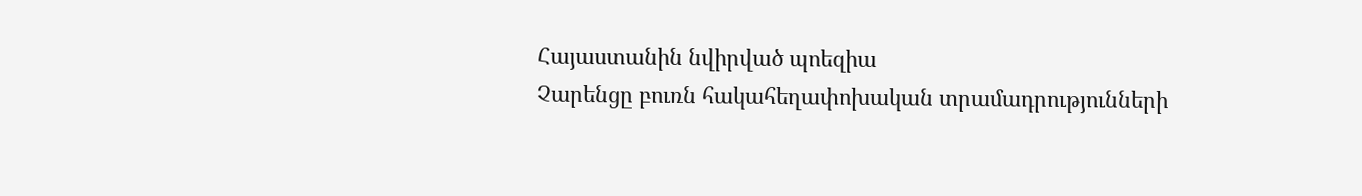Հայաստանին նվիրված պոեզիա
Չարենցը բուռն հակահեղափոխական տրամադրությունների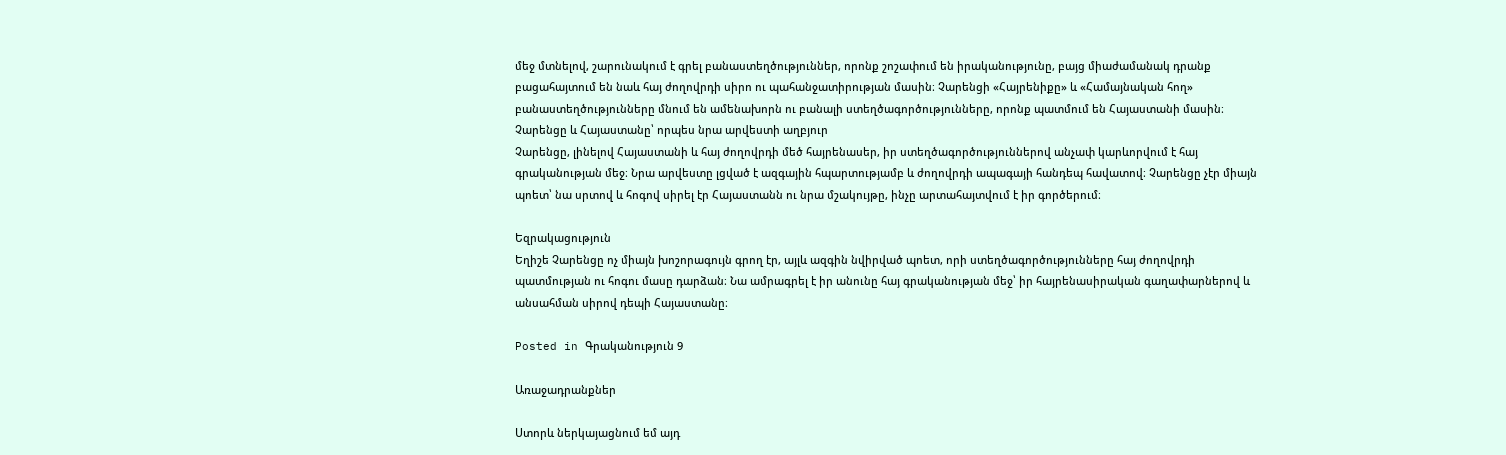մեջ մտնելով, շարունակում է գրել բանաստեղծություններ, որոնք շոշափում են իրականությունը, բայց միաժամանակ դրանք բացահայտում են նաև հայ ժողովրդի սիրո ու պահանջատիրության մասին։ Չարենցի «Հայրենիքը» և «Համայնական հող» բանաստեղծությունները մնում են ամենախորն ու բանալի ստեղծագործությունները, որոնք պատմում են Հայաստանի մասին։
Չարենցը և Հայաստանը՝ որպես նրա արվեստի աղբյուր
Չարենցը, լինելով Հայաստանի և հայ ժողովրդի մեծ հայրենասեր, իր ստեղծագործություններով անչափ կարևորվում է հայ գրականության մեջ։ Նրա արվեստը լցված է ազգային հպարտությամբ և ժողովրդի ապագայի հանդեպ հավատով։ Չարենցը չէր միայն պոետ՝ նա սրտով և հոգով սիրել էր Հայաստանն ու նրա մշակույթը, ինչը արտահայտվում է իր գործերում։

Եզրակացություն
Եղիշե Չարենցը ոչ միայն խոշորագույն գրող էր, այլև ազգին նվիրված պոետ, որի ստեղծագործությունները հայ ժողովրդի պատմության ու հոգու մասը դարձան։ Նա ամրագրել է իր անունը հայ գրականության մեջ՝ իր հայրենասիրական գաղափարներով և անսահման սիրով դեպի Հայաստանը։

Posted in Գրականություն 9

Առաջադրանքներ

Ստորև ներկայացնում եմ այդ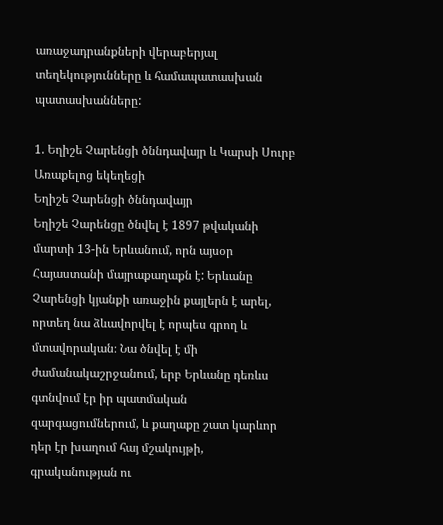առաջադրանքների վերաբերյալ տեղեկությունները և համապատասխան պատասխանները:

1. Եղիշե Չարենցի ծննդավայր և Կարսի Սուրբ Առաքելոց եկեղեցի
Եղիշե Չարենցի ծննդավայր
Եղիշե Չարենցը ծնվել է 1897 թվականի մարտի 13-ին Երևանում, որն այսօր Հայաստանի մայրաքաղաքն է: Երևանը Չարենցի կյանքի առաջին քայլերն է արել, որտեղ նա ձևավորվել է որպես գրող և մտավորական։ Նա ծնվել է մի ժամանակաշրջանում, երբ Երևանը դեռևս գտնվում էր իր պատմական զարգացումներում, և քաղաքը շատ կարևոր դեր էր խաղում հայ մշակույթի, գրականության ու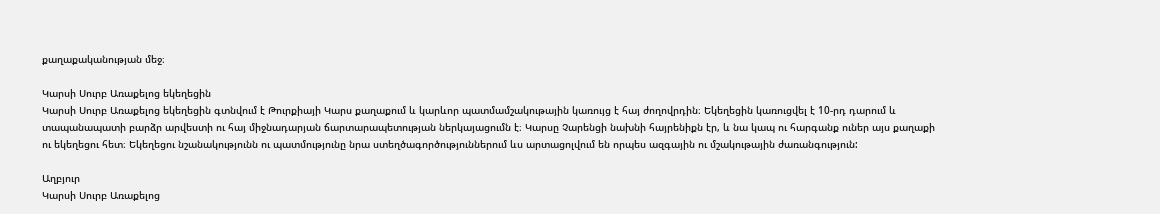քաղաքականության մեջ։

Կարսի Սուրբ Առաքելոց եկեղեցին
Կարսի Սուրբ Առաքելոց եկեղեցին գտնվում է Թուրքիայի Կարս քաղաքում և կարևոր պատմամշակութային կառույց է հայ ժողովրդին։ Եկեղեցին կառուցվել է 10-րդ դարում և տապանապատի բարձր արվեստի ու հայ միջնադարյան ճարտարապետության ներկայացումն է։ Կարսը Չարենցի նախնի հայրենիքն էր, և նա կապ ու հարգանք ուներ այս քաղաքի ու եկեղեցու հետ։ Եկեղեցու նշանակությունն ու պատմությունը նրա ստեղծագործություններում ևս արտացոլվում են որպես ազգային ու մշակութային ժառանգություն:

Աղբյուր
Կարսի Սուրբ Առաքելոց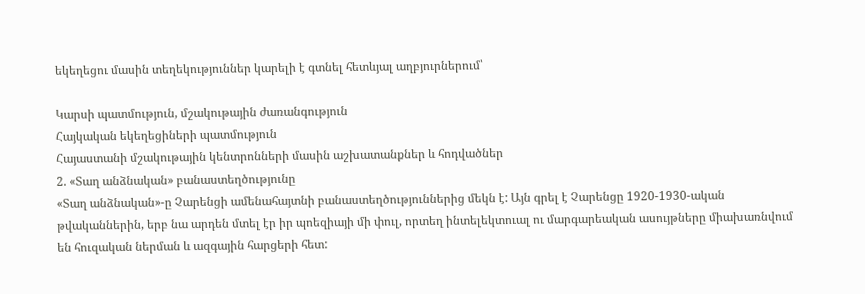եկեղեցու մասին տեղեկություններ կարելի է գտնել հետևյալ աղբյուրներում՝

Կարսի պատմություն, մշակութային ժառանգություն
Հայկական եկեղեցիների պատմություն
Հայաստանի մշակութային կենտրոնների մասին աշխատանքներ և հոդվածներ
2. «Տաղ անձնական» բանաստեղծությունը
«Տաղ անձնական»-ը Չարենցի ամենահայտնի բանաստեղծություններից մեկն է: Այն գրել է Չարենցը 1920-1930-ական թվականներին, երբ նա արդեն մտել էր իր պոեզիայի մի փուլ, որտեղ ինտելեկտուալ ու մարգարեական ասույթները միախառնվում են հուզական ներման և ազգային հարցերի հետ: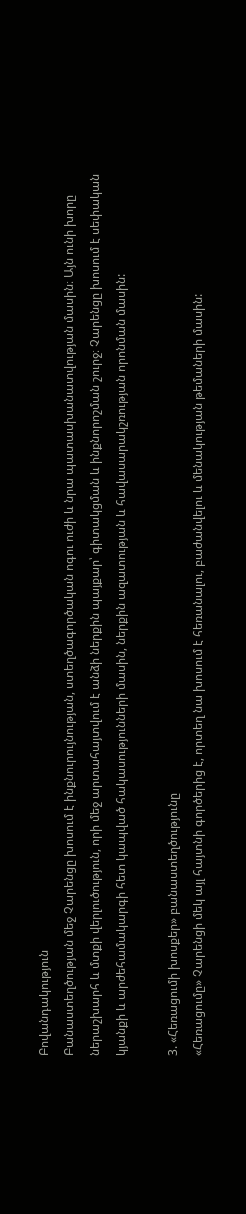Բովանդակություն
Բանաստեղծության մեջ Չարենցը խոսում է ինքնուրույնության, ստեղծագործական ոգու ուժի և նրա պատասխանատվության մասին։ Այն ունի խորը ներաշխարհ և մտքի վերլուծություն, որի մեջ արտահայտվում է անձի ներքին պայքար՝ գիտակցման և ինքնորոշման շուրջ։ Չարենցը խոսում է սեփական կյանքի և արժեհամակարգի հետ կապված հակասությունների մասին, ներքին ազատության և հավասարակշռության որոնման մասին:

3. «Հեռացումի խոսքեր» բանաստեղծությունը
«Հեռացումը» Չարենցի մեկ այլ հայտնի գործերից է, որտեղ նա խոսում է հեռանալու, բաժանվելու և մենակության թեմաների մասին: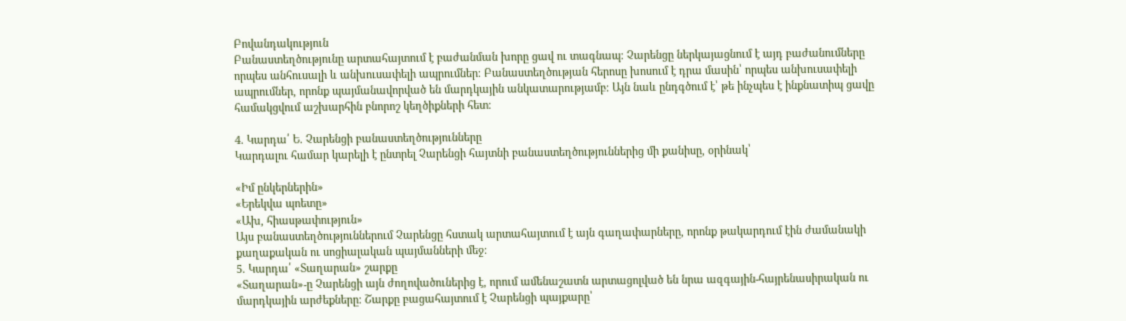Բովանդակություն
Բանաստեղծությունը արտահայտում է բաժանման խորը ցավ ու տագնապ։ Չարենցը ներկայացնում է այդ բաժանումները որպես անհուսալի և անխուսափելի ապրումներ։ Բանաստեղծության հերոսը խոսում է դրա մասին՝ որպես անխուսափելի ապրումներ, որոնք պայմանավորված են մարդկային անկատարությամբ։ Այն նաև ընդգծում է՝ թե ինչպես է ինքնատիպ ցավը համակցվում աշխարհին բնորոշ կեղծիքների հետ։

4. Կարդա՛ Ե. Չարենցի բանաստեղծությունները
Կարդալու համար կարելի է ընտրել Չարենցի հայտնի բանաստեղծություններից մի քանիսը, օրինակ՝

«Իմ ընկերներին»
«Երեկվա պոետը»
«Ախ, հիասթափություն»
Այս բանաստեղծություններում Չարենցը հստակ արտահայտում է այն գաղափարները, որոնք թակարդում էին ժամանակի քաղաքական ու սոցիալական պայմանների մեջ։
5. Կարդա՛ «Տաղարան» շարքը
«Տաղարան»-ը Չարենցի այն ժողովածուներից է, որում ամենաշատն արտացոլված են նրա ազգային-հայրենասիրական ու մարդկային արժեքները։ Շարքը բացահայտում է Չարենցի պայքարը՝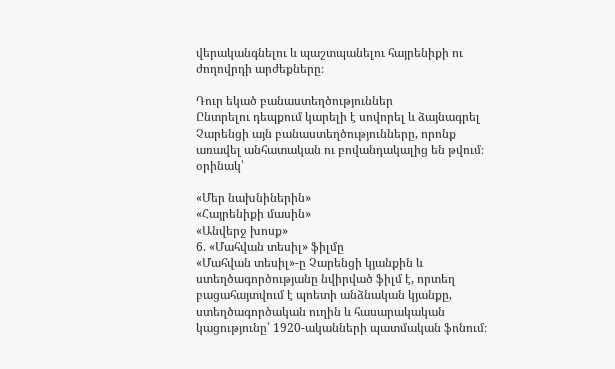վերականգնելու և պաշտպանելու հայրենիքի ու ժողովրդի արժեքները։

Դուր եկած բանաստեղծություններ
Ընտրելու դեպքում կարելի է սովորել և ձայնագրել Չարենցի այն բանաստեղծությունները, որոնք առավել անհատական ու բովանդակալից են թվում։ օրինակ՝

«Մեր նախնիներին»
«Հայրենիքի մասին»
«Անվերջ խոսք»
6. «Մահվան տեսիլ» ֆիլմը
«Մահվան տեսիլ»-ը Չարենցի կյանքին և ստեղծագործությանը նվիրված ֆիլմ է, որտեղ բացահայտվում է պոետի անձնական կյանքը, ստեղծագործական ուղին և հասարակական կացությունը՝ 1920-ականների պատմական ֆոնում։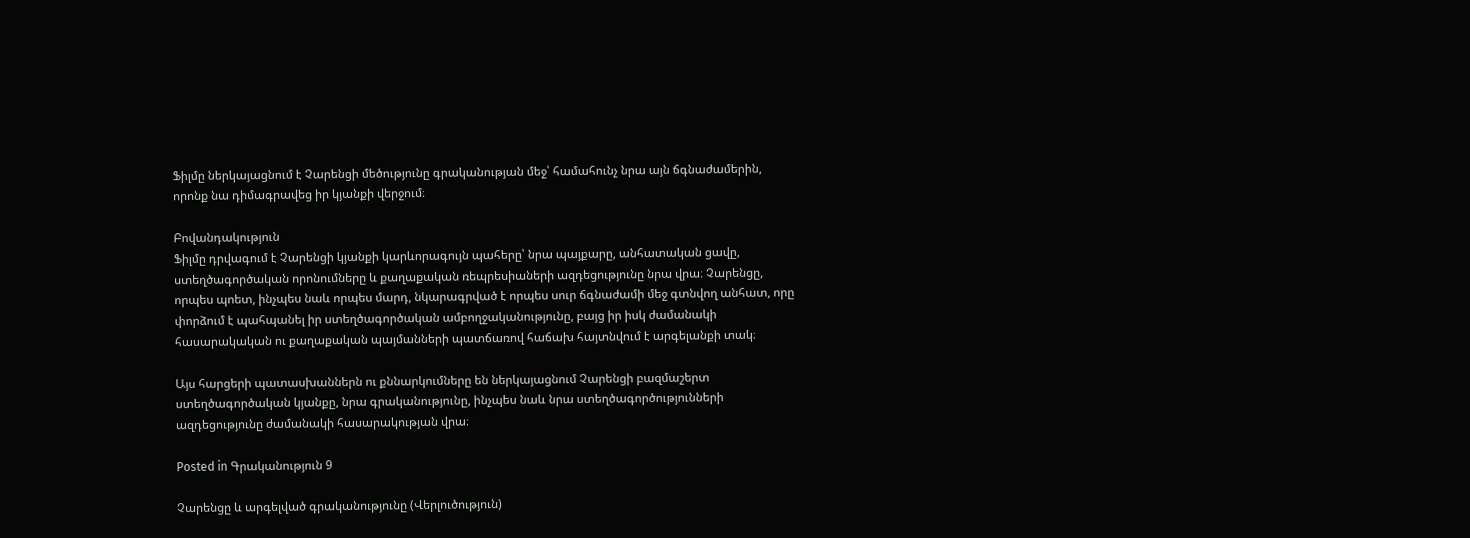Ֆիլմը ներկայացնում է Չարենցի մեծությունը գրականության մեջ՝ համահունչ նրա այն ճգնաժամերին, որոնք նա դիմագրավեց իր կյանքի վերջում։

Բովանդակություն
Ֆիլմը դրվագում է Չարենցի կյանքի կարևորագույն պահերը՝ նրա պայքարը, անհատական ցավը, ստեղծագործական որոնումները և քաղաքական ռեպրեսիաների ազդեցությունը նրա վրա։ Չարենցը, որպես պոետ, ինչպես նաև որպես մարդ, նկարագրված է որպես սուր ճգնաժամի մեջ գտնվող անհատ, որը փորձում է պահպանել իր ստեղծագործական ամբողջականությունը, բայց իր իսկ ժամանակի հասարակական ու քաղաքական պայմանների պատճառով հաճախ հայտնվում է արգելանքի տակ։

Այս հարցերի պատասխաններն ու քննարկումները են ներկայացնում Չարենցի բազմաշերտ ստեղծագործական կյանքը, նրա գրականությունը, ինչպես նաև նրա ստեղծագործությունների ազդեցությունը ժամանակի հասարակության վրա։

Posted in Գրականություն 9

Չարենցը և արգելված գրականությունը (Վերլուծություն)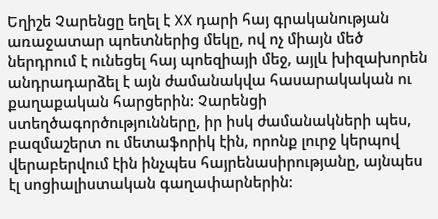Եղիշե Չարենցը եղել է XX դարի հայ գրականության առաջատար պոետներից մեկը, ով ոչ միայն մեծ ներդրում է ունեցել հայ պոեզիայի մեջ, այլև խիզախորեն անդրադարձել է այն ժամանակվա հասարակական ու քաղաքական հարցերին: Չարենցի ստեղծագործությունները, իր իսկ ժամանակների պես, բազմաշերտ ու մետաֆորիկ էին, որոնք լուրջ կերպով վերաբերվում էին ինչպես հայրենասիրությանը, այնպես էլ սոցիալիստական գաղափարներին։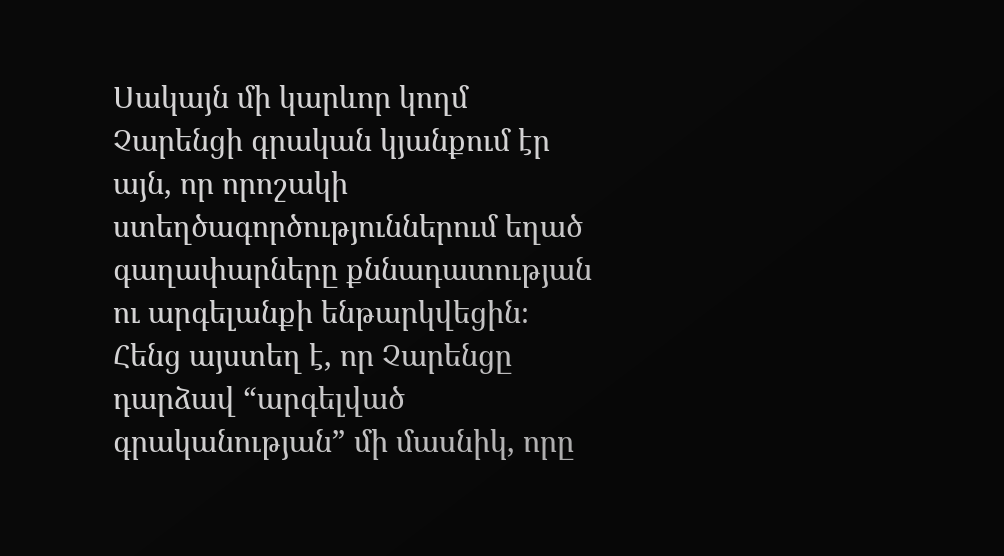Սակայն մի կարևոր կողմ Չարենցի գրական կյանքում էր այն, որ որոշակի ստեղծագործություններում եղած գաղափարները քննադատության ու արգելանքի ենթարկվեցին։ Հենց այստեղ է, որ Չարենցը դարձավ “արգելված գրականության” մի մասնիկ, որը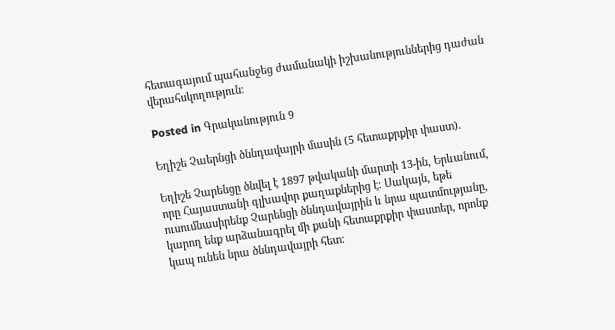հետագայում պահանջեց ժամանակի իշխանություններից դաժան վերահսկողություն։

Posted in Գրականություն 9

Եղիշե Չաերնցի ծննդավայրի մասին (5 հետաքրքիր փաստ).

Եղիշե Չարենցը ծնվել է 1897 թվականի մարտի 13-ին, Երևանում, որը Հայաստանի գլխավոր քաղաքներից է։ Սակայն, եթե ուսումնասիրենք Չարենցի ծննդավայրին և նրա պատմությանը, կարող ենք արձանագրել մի քանի հետաքրքիր փաստեր, որոնք կապ ունեն նրա ծննդավայրի հետ: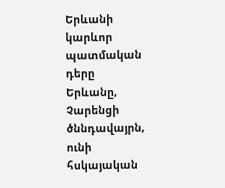Երևանի կարևոր պատմական դերը
Երևանը, Չարենցի ծննդավայրն, ունի հսկայական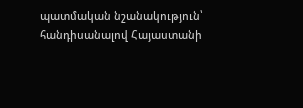պատմական նշանակություն՝ հանդիսանալով Հայաստանի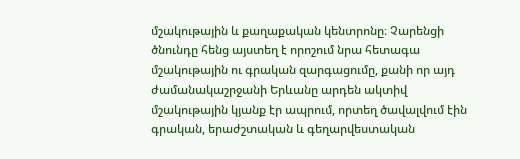մշակութային և քաղաքական կենտրոնը։ Չարենցի ծնունդը հենց այստեղ է որոշում նրա հետագա մշակութային ու գրական զարգացումը, քանի որ այդ ժամանակաշրջանի Երևանը արդեն ակտիվ մշակութային կյանք էր ապրում, որտեղ ծավալվում էին գրական, երաժշտական և գեղարվեստական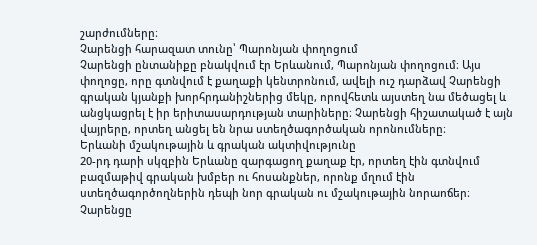շարժումները։
Չարենցի հարազատ տունը՝ Պարոնյան փողոցում
Չարենցի ընտանիքը բնակվում էր Երևանում, Պարոնյան փողոցում։ Այս փողոցը, որը գտնվում է քաղաքի կենտրոնում, ավելի ուշ դարձավ Չարենցի գրական կյանքի խորհրդանիշներից մեկը, որովհետև այստեղ նա մեծացել և անցկացրել է իր երիտասարդության տարիները։ Չարենցի հիշատակած է այն վայրերը, որտեղ անցել են նրա ստեղծագործական որոնումները։
Երևանի մշակութային և գրական ակտիվությունը
20-րդ դարի սկզբին Երևանը զարգացող քաղաք էր, որտեղ էին գտնվում բազմաթիվ գրական խմբեր ու հոսանքներ, որոնք մղում էին ստեղծագործողներին դեպի նոր գրական ու մշակութային նորաոճեր։ Չարենցը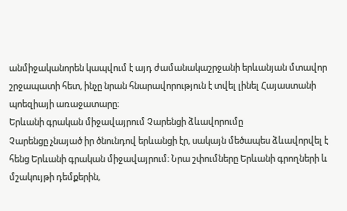անմիջականորեն կապվում է այդ ժամանակաշրջանի երևանյան մտավոր շրջապատի հետ, ինչը նրան հնարավորություն է տվել լինել Հայաստանի պոեզիայի առաջատարը։
Երևանի գրական միջավայրում Չարենցի ձևավորումը
Չարենցը չնայած իր ծնունդով երևանցի էր, սակայն մեծապես ձևավորվել է հենց Երևանի գրական միջավայրում։ Նրա շփումները Երևանի գրողների և մշակույթի դեմքերին,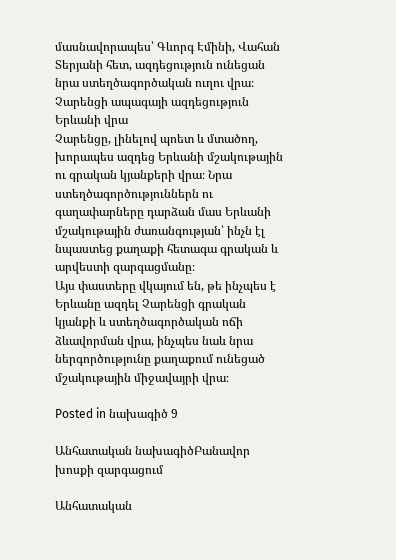մասնավորապես՝ Գևորգ Էմինի, Վահան Տերյանի հետ, ազդեցություն ունեցան նրա ստեղծագործական ուղու վրա։
Չարենցի ապագայի ազդեցություն Երևանի վրա
Չարենցը, լինելով պոետ և մտածող, խորապես ազդեց Երևանի մշակութային ու գրական կյանքերի վրա։ Նրա ստեղծագործություններն ու գաղափարները դարձան մաս Երևանի մշակութային ժառանգության՝ ինչն էլ նպաստեց քաղաքի հետագա գրական և արվեստի զարգացմանը։
Այս փաստերը վկայում են, թե ինչպես է Երևանը ազդել Չարենցի գրական կյանքի և ստեղծագործական ոճի ձևավորման վրա, ինչպես նաև նրա ներգործությունը քաղաքում ունեցած մշակութային միջավայրի վրա։

Posted in նախագիծ 9

Անհատական նախագիծԲանավոր խոսքի զարգացում

Անհատական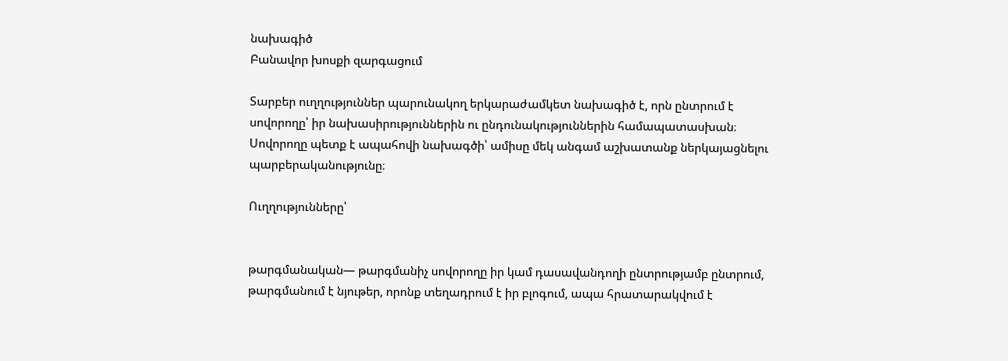նախագիծ
Բանավոր խոսքի զարգացում

Տարբեր ուղղություններ պարունակող երկարաժամկետ նախագիծ է, որն ընտրում է սովորողը՝ իր նախասիրություններին ու ընդունակություններին համապատասխան։ Սովորողը պետք է ապահովի նախագծի՝ ամիսը մեկ անգամ աշխատանք ներկայացնելու պարբերականությունը։

Ուղղությունները՝


թարգմանական— թարգմանիչ սովորողը իր կամ դասավանդողի ընտրությամբ ընտրում, թարգմանում է նյութեր, որոնք տեղադրում է իր բլոգում, ապա հրատարակվում է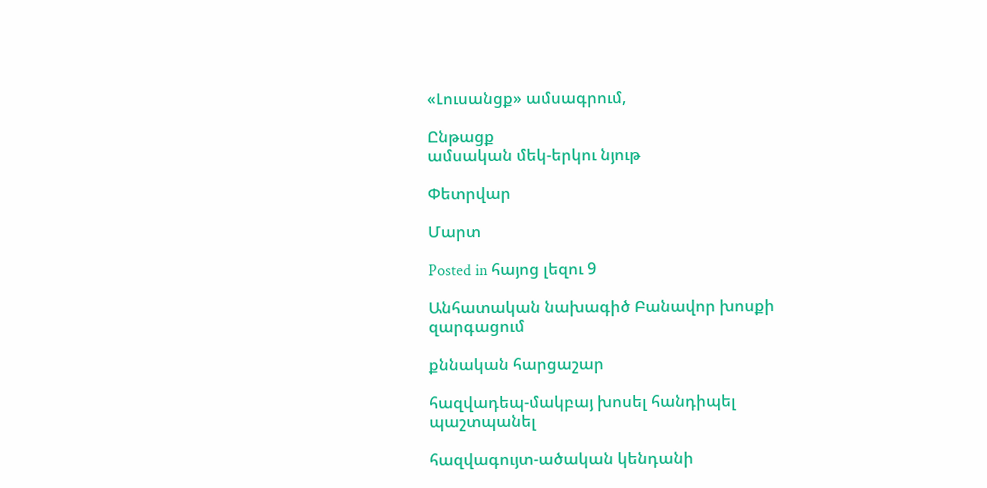«Լուսանցք» ամսագրում,

Ընթացք
ամսական մեկ-երկու նյութ

Փետրվար

Մարտ

Posted in հայոց լեզու 9

Անհատական նախագիծ Բանավոր խոսքի զարգացում

քննական հարցաշար

հազվադեպ-մակբայ խոսել հանդիպել պաշտպանել

հազվագույտ-ածական կենդանի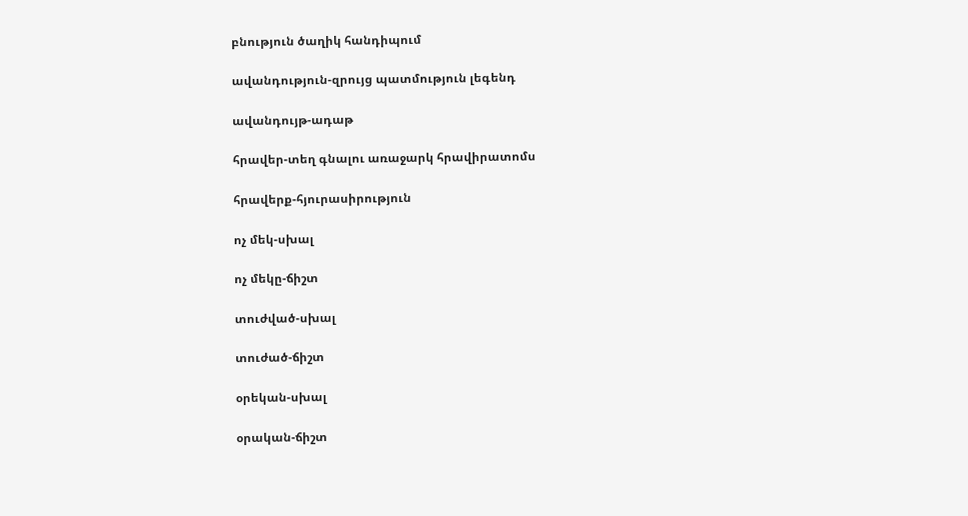բնություն ծաղիկ հանդիպում

ավանդություն-զրույց պատմություն լեգենդ

ավանդույթ-ադաթ

հրավեր-տեղ գնալու առաջարկ հրավիրատոմս

հրավերք-հյուրասիրություն

ոչ մեկ-սխալ

ոչ մեկը-ճիշտ

տուժված-սխալ

տուժած-ճիշտ

օրեկան-սխալ

օրական-ճիշտ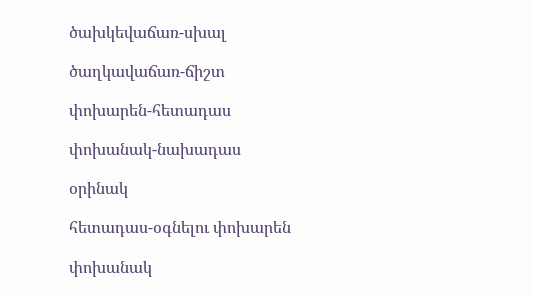ծախկեվաճառ-սխալ

ծաղկավաճառ-ճիշտ

փոխարեն-հետադաս

փոխանակ-նախադաս

օրինակ

հետադաս-օգնելու փոխարեն

փոխանակ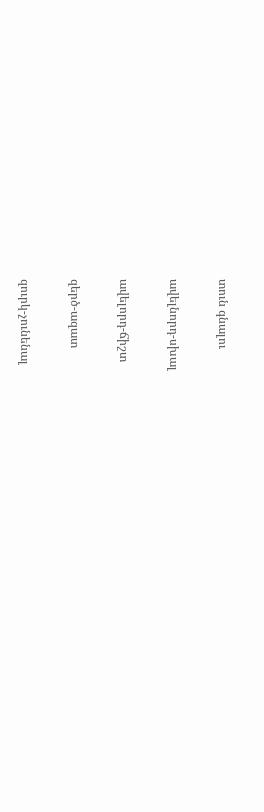տուն գնալու

ավելնորդ-սխալ

ավելորդ-ճիշտ

զերծ-ազատ

զուրկ-չունենալ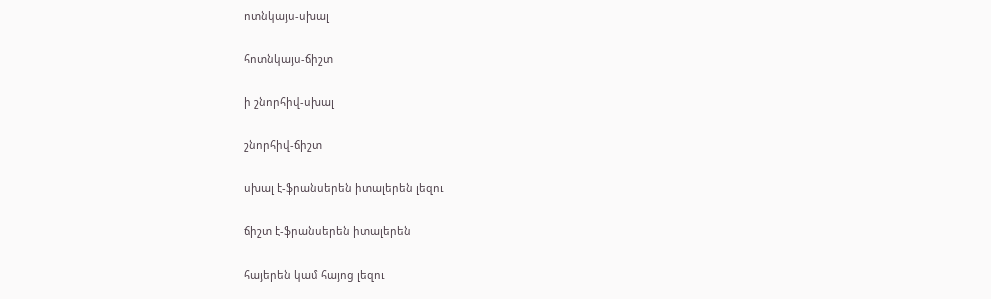ոտնկայս-սխալ

հոտնկայս-ճիշտ

ի շնորհիվ-սխալ

շնորհիվ-ճիշտ

սխալ է-ֆրանսերեն իտալերեն լեզու

ճիշտ է-ֆրանսերեն իտալերեն

հայերեն կամ հայոց լեզու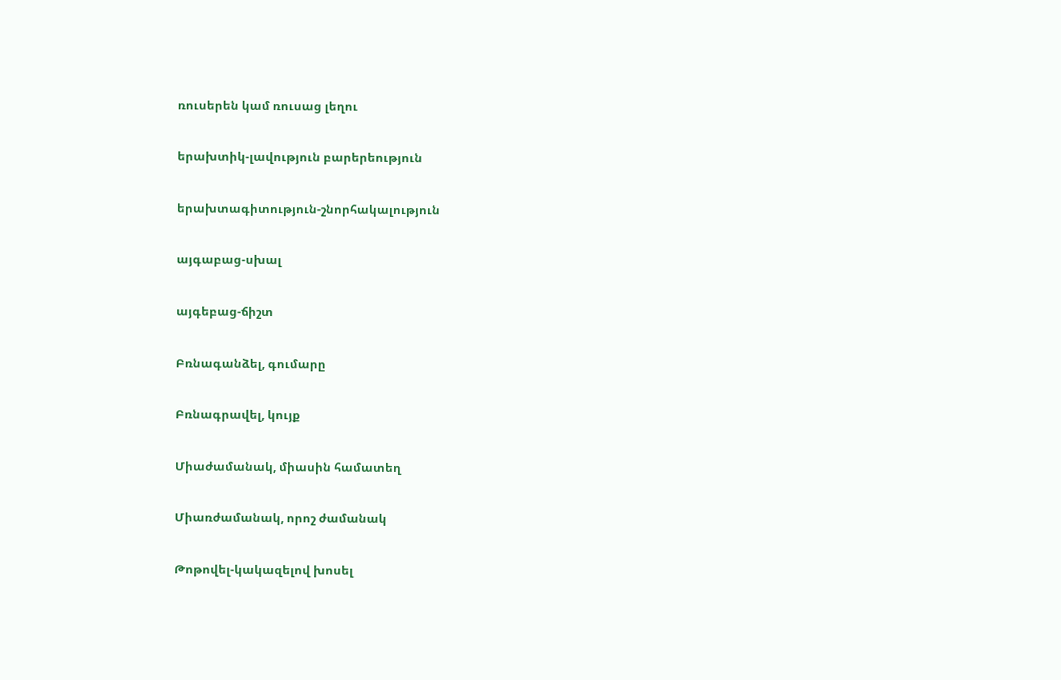ռուսերեն կամ ռուսաց լեղու

երախտիկ-լավություն բարերեություն

երախտագիտություն-շնորհակալություն

այգաբաց-սխալ

այգեբաց-ճիշտ

Բռնագանձել, գումարը

Բռնագրավել, կույք

Միաժամանակ, միասին համատեղ

Միառժամանակ, որոշ ժամանակ

Թոթովել-կակազելով խոսել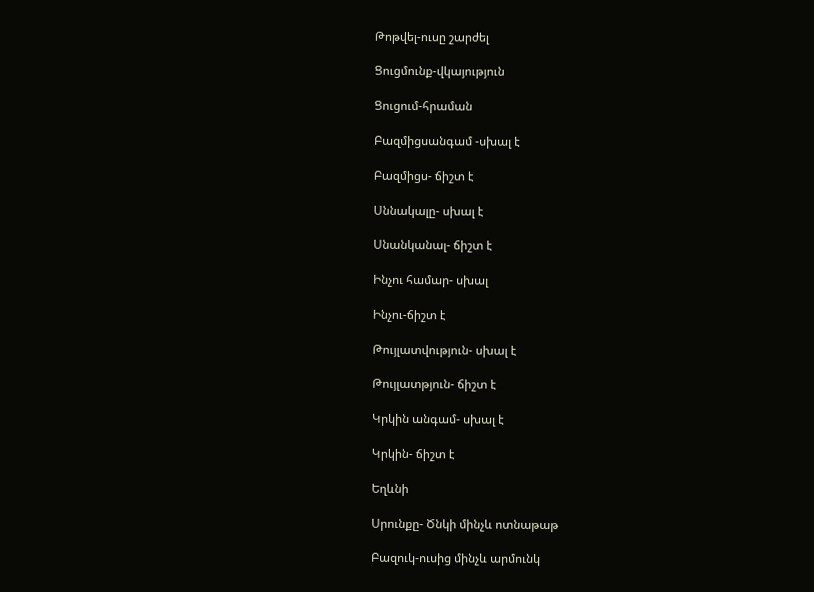Թոթվել-ուսը շարժել

Ցուցմունք-վկայություն

Ցուցում-հրաման

Բազմիցսանգամ -սխալ է

Բազմիցս- ճիշտ է

Սննակալը- սխալ է

Սնանկանալ- ճիշտ է

Ինչու համար- սխալ

Ինչու-ճիշտ է

Թույլատվություն- սխալ է

Թույլատթյուն- ճիշտ է

Կրկին անգամ- սխալ է

Կրկին- ճիշտ է

Եղևնի

Սրունքը- Ծնկի մինչև ոտնաթաթ

Բազուկ-ուսից մինչև արմունկ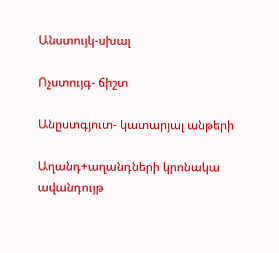Անստույկ-սխալ

Ոչստույգ- ճիշտ

Անըստգյուտ- կատարյալ անթերի

Աղանդ+աղանդների կրոնակա ավանդույթ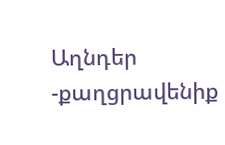Աղնդեր -քաղցրավենիք